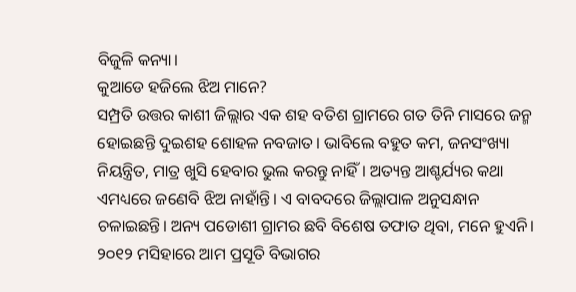ବିଜୁଳି କନ୍ୟା।
କୁଆଡେ ହଜିଲେ ଝିଅ ମାନେ?
ସମ୍ପ୍ରତି ଉତ୍ତର କାଶୀ ଜିଲ୍ଲାର ଏକ ଶହ ବତିଶ ଗ୍ରାମରେ ଗତ ତିନି ମାସରେ ଜନ୍ମ ହୋଇଛନ୍ତି ଦୁଇଶହ ଶୋହଳ ନବଜାତ। ଭାବିଲେ ବହୁତ କମ, ଜନସଂଖ୍ୟା ନିୟନ୍ତ୍ରିତ, ମାତ୍ର ଖୁସି ହେବାର ଭୁଲ କରନ୍ତୁ ନାହିଁ। ଅତ୍ୟନ୍ତ ଆଶ୍ଚର୍ଯ୍ୟର କଥା ଏମଧ୍ୟରେ ଜଣେବି ଝିଅ ନାହାଁନ୍ତି। ଏ ବାବଦରେ ଜିଲ୍ଲାପାଳ ଅନୁସନ୍ଧାନ ଚଳାଇଛନ୍ତି। ଅନ୍ୟ ପଡୋଶୀ ଗ୍ରାମର ଛବି ବିଶେଷ ତଫାତ ଥିବା, ମନେ ହୁଏନି।
୨୦୧୨ ମସିହାରେ ଆମ ପ୍ରସୂତି ବିଭାଗର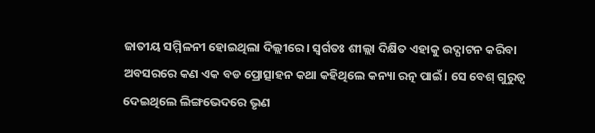ଜାତୀୟ ସମ୍ମିଳନୀ ହୋଇଥିଲା ଦିଲ୍ଲୀରେ। ସ୍ବର୍ଗତଃ ଶୀଲ୍ଲା ଦିକ୍ଷିତ ଏହାକୁ ଉଦ୍ଘାଟନ କରିବା ଅବସରରେ କଣ ଏକ ବଡ ପ୍ରୋତ୍ସାହନ କଥା କହିଥିଲେ କନ୍ୟା ରତ୍ନ ପାଇଁ। ସେ ବେଶ୍ ଗୁରୁତ୍ୱ ଦେଇଥିଲେ ଲିଙ୍ଗଭେଦରେ ଭୃଣ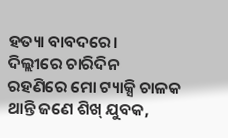ହତ୍ୟା ବାବଦରେ।
ଦିଲ୍ଲୀରେ ଚାରିଦିନ ରହଣିରେ ମୋ ଟ୍ୟାକ୍ସି ଚାଳକ ଥାନ୍ତି ଜଣେ ଶିଖ୍ ଯୁବକ,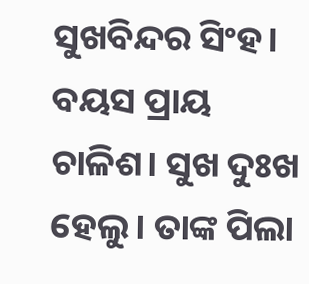ସୁଖବିନ୍ଦର ସିଂହ। ବୟସ ପ୍ରାୟ ଚାଳିଶ। ସୁଖ ଦୁଃଖ ହେଲୁ। ତାଙ୍କ ପିଲା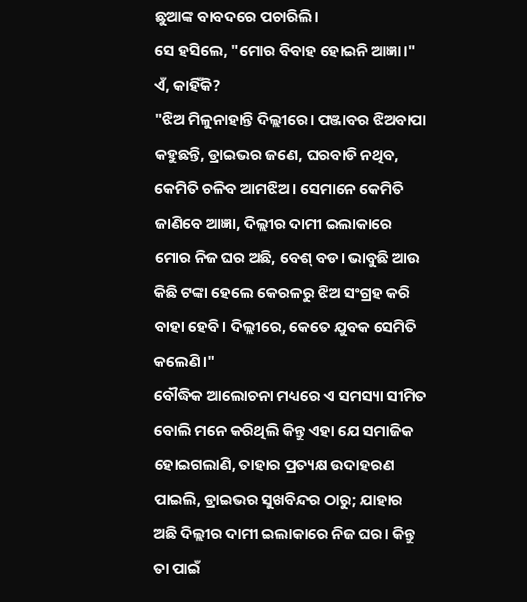ଛୁଆଙ୍କ ବାବଦରେ ପଚାରିଲି।
ସେ ହସିଲେ, "ମୋର ବିବାହ ହୋଇନି ଆଜ୍ଞା।"
ଏଁ, କାହିଁକି?
"ଝିଅ ମିଳୁନାହାନ୍ତି ଦିଲ୍ଲୀରେ। ପଞ୍ଜାବର ଝିଅବାପା କହୁଛନ୍ତି, ଡ୍ରାଇଭର ଜଣେ, ଘରବାଡି ନଥିବ, କେମିତି ଚଳିବ ଆମଝିଅ। ସେମାନେ କେମିତି ଜାଣିବେ ଆଜ୍ଞା, ଦିଲ୍ଲୀର ଦାମୀ ଇଲାକାରେ ମୋର ନିଜ ଘର ଅଛି, ବେଶ୍ ବଡ। ଭାବୁଛି ଆଉ କିଛି ଟଙ୍କା ହେଲେ କେରଳରୁ ଝିଅ ସଂଗ୍ରହ କରି ବାହା ହେବି। ଦିଲ୍ଲୀରେ, କେତେ ଯୁବକ ସେମିତି କଲେଣି।"
ବୌଦ୍ଧିକ ଆଲୋଚନା ମଧ୍ୟରେ ଏ ସମସ୍ୟା ସୀମିତ ବୋଲି ମନେ କରିଥିଲି କିନ୍ତୁ ଏହା ଯେ ସମାଜିକ ହୋଇଗଲାଣି, ତାହାର ପ୍ରତ୍ୟକ୍ଷ ଉଦାହରଣ ପାଇଲି, ଡ୍ରାଇଭର ସୁଖବିନ୍ଦର ଠାରୁ; ଯାହାର ଅଛି ଦିଲ୍ଲୀର ଦାମୀ ଇଲାକାରେ ନିଜ ଘର। କିନ୍ତୁ ତା ପାଇଁ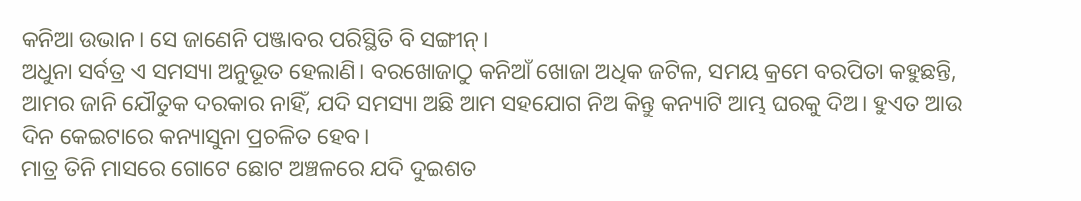କନିଆ ଉଭାନ। ସେ ଜାଣେନି ପଞ୍ଜାବର ପରିସ୍ଥିତି ବି ସଙ୍ଗୀନ୍।
ଅଧୁନା ସର୍ବତ୍ର ଏ ସମସ୍ୟା ଅନୁଭୂତ ହେଲାଣି। ବରଖୋଜାଠୁ କନିଆଁ ଖୋଜା ଅଧିକ ଜଟିଳ, ସମୟ କ୍ରମେ ବରପିତା କହୁଛନ୍ତି, ଆମର ଜାନି ଯୌତୁକ ଦରକାର ନାହିଁ, ଯଦି ସମସ୍ୟା ଅଛି ଆମ ସହଯୋଗ ନିଅ କିନ୍ତୁ କନ୍ୟାଟି ଆମ୍ଭ ଘରକୁ ଦିଅ। ହୁଏତ ଆଉ ଦିନ କେଇଟାରେ କନ୍ୟାସୁନା ପ୍ରଚଳିତ ହେବ।
ମାତ୍ର ତିନି ମାସରେ ଗୋଟେ ଛୋଟ ଅଞ୍ଚଳରେ ଯଦି ଦୁଇଶତ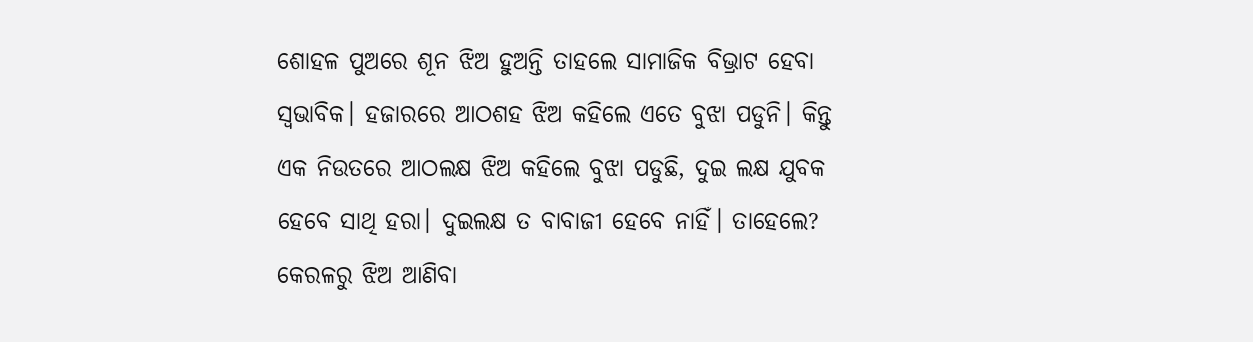ଶୋହଳ ପୁଅରେ ଶୂନ ଝିଅ ହୁଅନ୍ତି ତାହଲେ ସାମାଜିକ ବିଭ୍ରାଟ ହେବା ସ୍ବଭାବିକ। ହଜାରରେ ଆଠଶହ ଝିଅ କହିଲେ ଏତେ ବୁଝା ପଡୁନି। କିନ୍ତୁ ଏକ ନିଉତରେ ଆଠଲକ୍ଷ ଝିଅ କହିଲେ ବୁଝା ପଡୁଛି, ଦୁଇ ଲକ୍ଷ ଯୁବକ ହେବେ ସାଥି ହରା। ଦୁଇଲକ୍ଷ ତ ବାବାଜୀ ହେବେ ନାହିଁ। ତାହେଲେ?
କେରଳରୁ ଝିଅ ଆଣିବା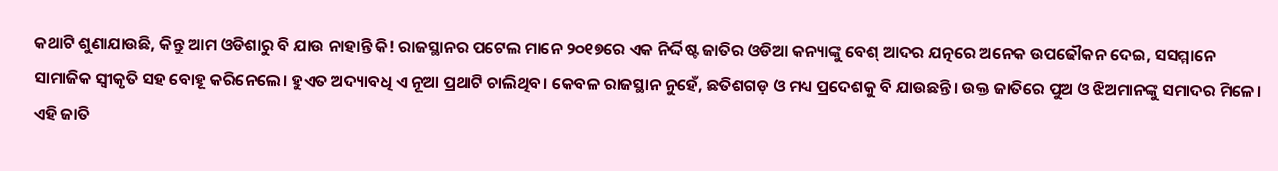କଥାଟି ଶୁଣାଯାଉଛି, କିନ୍ତୁ ଆମ ଓଡିଶାରୁ ବି ଯାଉ ନାହାନ୍ତି କି! ରାଜସ୍ଥାନର ପଟେଲ ମାନେ ୨୦୧୭ରେ ଏକ ନିର୍ଦ୍ଦିଷ୍ଟ ଜାତିର ଓଡିଆ କନ୍ୟାଙ୍କୁ ବେଶ୍ ଆଦର ଯତ୍ନରେ ଅନେକ ଉପଢୌକନ ଦେଇ, ସସମ୍ମାନେ ସାମାଜିକ ସ୍ବୀକୃତି ସହ ବୋହୂ କରିନେଲେ। ହୁଏତ ଅଦ୍ୟାବଧି ଏ ନୂଆ ପ୍ରଥାଟି ଚାଲିଥିବ। କେବଳ ରାଜସ୍ଥାନ ନୁହେଁ, ଛତିଶଗଡ଼ ଓ ମଧ୍ୟ ପ୍ରଦେଶକୁ ବି ଯାଉଛନ୍ତି। ଉକ୍ତ ଜାତିରେ ପୁଅ ଓ ଝିଅମାନଙ୍କୁ ସମାଦର ମିଳେ। ଏହି ଜାତି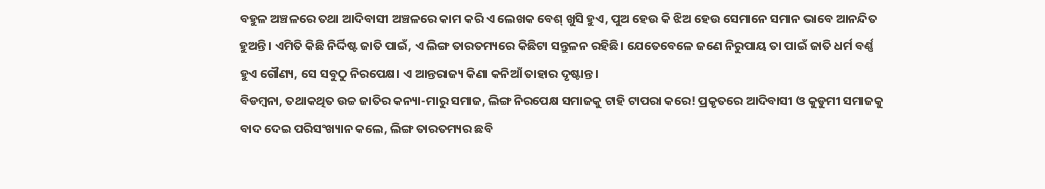ବହୁଳ ଅଞ୍ଚଳରେ ତଥା ଆଦିବାସୀ ଅଞ୍ଚଳରେ କାମ କରି ଏ ଲେଖକ ବେଶ୍ ଖୁସି ହୁଏ, ପୁଅ ହେଉ କି ଝିଅ ହେଉ ସେମାନେ ସମାନ ଭାବେ ଆନନ୍ଦିତ ହୁଅନ୍ତି। ଏମିତି କିଛି ନିର୍ଦ୍ଦିଷ୍ଟ ଜାତି ପାଇଁ, ଏ ଲିଙ୍ଗ ତାରତମ୍ୟରେ କିଛିଟା ସନ୍ତୁଳନ ରହିଛି। ଯେତେବେଳେ ଜଣେ ନିରୁପାୟ ତା ପାଇଁ ଜାତି ଧର୍ମ ବର୍ଣ୍ଣ ହୁଏ ଗୌଣ୍ୟ, ସେ ସବୁଠୁ ନିରପେକ୍ଷ। ଏ ଆନ୍ତରାଜ୍ୟ କିଣା କନିଆଁ ତାହାର ଦୃଷ୍ଟାନ୍ତ।
ବିଡମ୍ବନା, ତଥାକଥିତ ଉଚ୍ଚ ଜାତିର କନ୍ୟା-ମାରୁ ସମାଜ, ଲିଙ୍ଗ ନିରପେକ୍ଷ ସମାଜକୁ ଟାହି ଟାପରା କରେ! ପ୍ରକୃତରେ ଆଦିବାସୀ ଓ କୁଡୁମୀ ସମାଜକୁ ବାଦ ଦେଇ ପରିସଂଖ୍ୟାନ କଲେ, ଲିଙ୍ଗ ତାରତମ୍ୟର ଛବି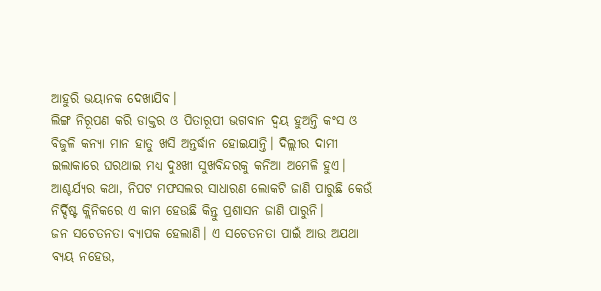ଆହୁରି ଭୟାନକ ଦେଖାଯିବ।
ଲିଙ୍ଗ ନିରୂପଣ କରି ଡାକ୍ତର ଓ ପିତାରୂପୀ ଭଗବାନ ଦ୍ବୟ ହୁଅନ୍ତି କଂସ ଓ ବିଜୁଳି କନ୍ୟା ମାନ ହାତୁ ଖସି ଅନ୍ତର୍ଦ୍ଧାନ ହୋଇଯାନ୍ତି। ଦିଲ୍ଲୀର ଦାମୀ ଇଲାକାରେ ଘରଥାଇ ମଧ୍ୟ ଦୁଃଖୀ ସୁଖବିନ୍ଦରକୁ କନିଆ ଅମେଳି ହୁଏ।
ଆଶ୍ଚର୍ଯ୍ୟର କଥା, ନିପଟ ମଫସଲର ସାଧାରଣ ଲୋକଟି ଜାଣି ପାରୁଛି କେଉଁ ନିର୍ଦ୍ଦିଷ୍ଟ କ୍ଲିନିକରେ ଏ କାମ ହେଉଛି କିନ୍ତୁ ପ୍ରଶାସନ ଜାଣି ପାରୁନି।
ଜନ ସଚେତନତା ବ୍ୟାପକ ହେଲାଣି। ଏ ସଚେତନତା ପାଇଁ ଆଉ ଅଯଥା ବ୍ୟୟ ନହେଉ,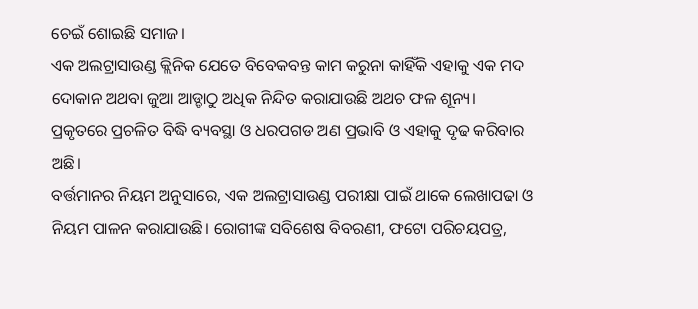ଚେଇଁ ଶୋଇଛି ସମାଜ।
ଏକ ଅଲଟ୍ରାସାଉଣ୍ଡ କ୍ଲିନିକ ଯେତେ ବିବେକବନ୍ତ କାମ କରୁନା କାହିଁକି ଏହାକୁ ଏକ ମଦ ଦୋକାନ ଅଥବା ଜୁଆ ଆଡ୍ଡାଠୁ ଅଧିକ ନିନ୍ଦିତ କରାଯାଉଛି ଅଥଚ ଫଳ ଶୂନ୍ୟ।
ପ୍ରକୃତରେ ପ୍ରଚଳିତ ବିଦ୍ଧି ବ୍ୟବସ୍ଥା ଓ ଧରପଗଡ ଅଣ ପ୍ରଭାବି ଓ ଏହାକୁ ଦୃଢ କରିବାର ଅଛି।
ବର୍ତ୍ତମାନର ନିୟମ ଅନୁସାରେ, ଏକ ଅଲଟ୍ରାସାଉଣ୍ଡ ପରୀକ୍ଷା ପାଇଁ ଥାକେ ଲେଖାପଢା ଓ ନିୟମ ପାଳନ କରାଯାଉଛି। ରୋଗୀଙ୍କ ସବିଶେଷ ବିବରଣୀ, ଫଟୋ ପରିଚୟପତ୍ର,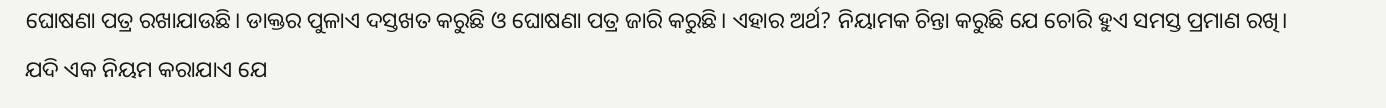ଘୋଷଣା ପତ୍ର ରଖାଯାଉଛି। ଡାକ୍ତର ପୁଳାଏ ଦସ୍ତଖତ କରୁଛି ଓ ଘୋଷଣା ପତ୍ର ଜାରି କରୁଛି। ଏହାର ଅର୍ଥ? ନିୟାମକ ଚିନ୍ତା କରୁଛି ଯେ ଚୋରି ହୁଏ ସମସ୍ତ ପ୍ରମାଣ ରଖି।
ଯଦି ଏକ ନିୟମ କରାଯାଏ ଯେ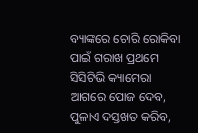ବ୍ୟାଙ୍କରେ ଚୋରି ରୋକିବା ପାଇଁ ଗରାଖ ପ୍ରଥମେ ସିସିଟିଭି କ୍ୟାମେରା ଆଗରେ ପୋଜ ଦେବ, ପୁଳାଏ ଦସ୍ତଖତ କରିବ,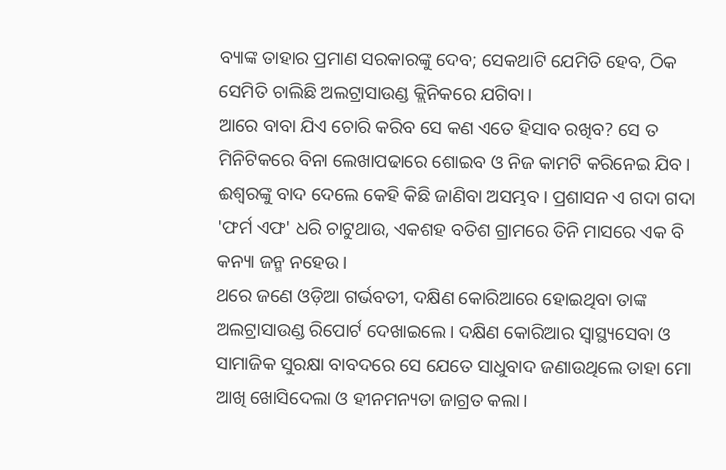ବ୍ୟାଙ୍କ ତାହାର ପ୍ରମାଣ ସରକାରଙ୍କୁ ଦେବ; ସେକଥାଟି ଯେମିତି ହେବ, ଠିକ ସେମିତି ଚାଲିଛି ଅଲଟ୍ରାସାଉଣ୍ଡ କ୍ଲିନିକରେ ଯଗିବା।
ଆରେ ବାବା ଯିଏ ଚୋରି କରିବ ସେ କଣ ଏତେ ହିସାବ ରଖିବ? ସେ ତ ମିନିଟିକରେ ବିନା ଲେଖାପଢାରେ ଶୋଇବ ଓ ନିଜ କାମଟି କରିନେଇ ଯିବ। ଈଶ୍ୱରଙ୍କୁ ବାଦ ଦେଲେ କେହି କିଛି ଜାଣିବା ଅସମ୍ଭବ। ପ୍ରଶାସନ ଏ ଗଦା ଗଦା 'ଫର୍ମ ଏଫ' ଧରି ଚାଟୁଥାଉ, ଏକଶହ ବତିଶ ଗ୍ରାମରେ ତିନି ମାସରେ ଏକ ବି କନ୍ୟା ଜନ୍ମ ନହେଉ।
ଥରେ ଜଣେ ଓଡ଼ିଆ ଗର୍ଭବତୀ, ଦକ୍ଷିଣ କୋରିଆରେ ହୋଇଥିବା ତାଙ୍କ ଅଲଟ୍ରାସାଉଣ୍ଡ ରିପୋର୍ଟ ଦେଖାଇଲେ। ଦକ୍ଷିଣ କୋରିଆର ସ୍ବାସ୍ଥ୍ୟସେବା ଓ ସାମାଜିକ ସୁରକ୍ଷା ବାବଦରେ ସେ ଯେତେ ସାଧୁବାଦ ଜଣାଉଥିଲେ ତାହା ମୋ ଆଖି ଖୋସିଦେଲା ଓ ହୀନମନ୍ୟତା ଜାଗ୍ରତ କଲା।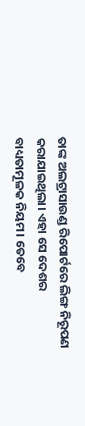ତାଙ୍କ ଅଲଟ୍ରାସାଉଣ୍ଡ ରିପୋର୍ଟରେ ଲିଙ୍ଗ ନିରୂପଣ କରାଯାଇଥିଲା। ଏହା ସେ ଦେଶର ବାଧ୍ୟତାମୂଳକ ନିୟମ। ତେବେ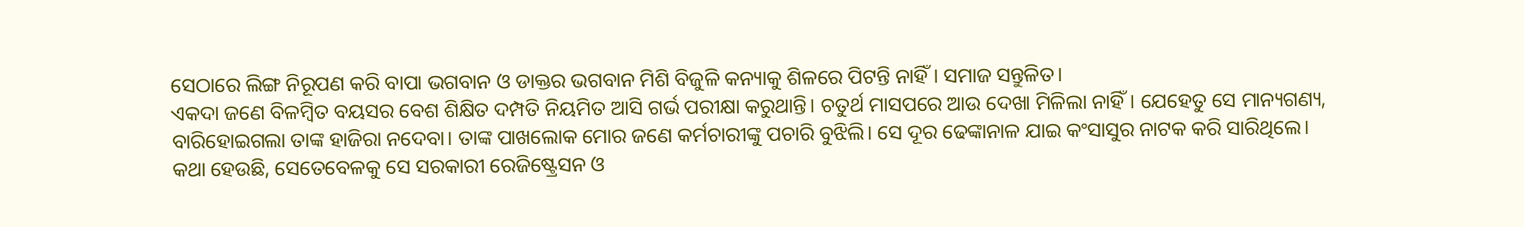ସେଠାରେ ଲିଙ୍ଗ ନିରୂପଣ କରି ବାପା ଭଗବାନ ଓ ଡାକ୍ତର ଭଗବାନ ମିଶି ବିଜୁଳି କନ୍ୟାକୁ ଶିଳରେ ପିଟନ୍ତି ନାହିଁ। ସମାଜ ସନ୍ତୁଳିତ।
ଏକଦା ଜଣେ ବିଳମ୍ବିତ ବୟସର ବେଶ ଶିକ୍ଷିତ ଦମ୍ପତି ନିୟମିତ ଆସି ଗର୍ଭ ପରୀକ୍ଷା କରୁଥାନ୍ତି। ଚତୁର୍ଥ ମାସପରେ ଆଉ ଦେଖା ମିଳିଲା ନାହିଁ। ଯେହେତୁ ସେ ମାନ୍ୟଗଣ୍ୟ, ବାରିହୋଇଗଲା ତାଙ୍କ ହାଜିରା ନଦେବା। ତାଙ୍କ ପାଖଲୋକ ମୋର ଜଣେ କର୍ମଚାରୀଙ୍କୁ ପଚାରି ବୁଝିଲି। ସେ ଦୂର ଢେଙ୍କାନାଳ ଯାଇ କଂସାସୁର ନାଟକ କରି ସାରିଥିଲେ।
କଥା ହେଉଛି, ସେତେବେଳକୁ ସେ ସରକାରୀ ରେଜିଷ୍ଟ୍ରେସନ ଓ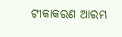ଟୀକାକରଣ ଆରମ୍ଭ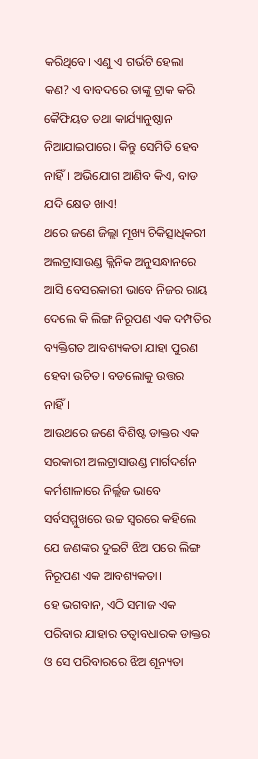କରିଥିବେ। ଏଣୁ ଏ ଗର୍ଭଟି ହେଲା କଣ? ଏ ବାବଦରେ ତାଙ୍କୁ ଟ୍ରାକ କରି କୈଫିୟତ ତଥା କାର୍ଯ୍ୟାନୁଷ୍ଠାନ ନିଆଯାଇପାରେ। କିନ୍ତୁ ସେମିତି ହେବ ନାହିଁ। ଅଭିଯୋଗ ଆଣିବ କିଏ, ବାଡ ଯଦି କ୍ଷେତ ଖାଏ!
ଥରେ ଜଣେ ଜିଲ୍ଲା ମୂଖ୍ୟ ଚିକିତ୍ସାଧିକରୀ ଅଲଟ୍ରାସାଉଣ୍ଡ କ୍ଲିନିକ ଅନୁସନ୍ଧାନରେ ଆସି ବେସରକାରୀ ଭାବେ ନିଜର ରାୟ ଦେଲେ କି ଲିଙ୍ଗ ନିରୂପଣ ଏକ ଦମ୍ପତିର ବ୍ୟକ୍ତିଗତ ଆବଶ୍ୟକତା ଯାହା ପୁରଣ ହେବା ଉଚିତ। ବଡଲୋକୁ ଉତ୍ତର ନାହିଁ।
ଆଉଥରେ ଜଣେ ବିଶିଷ୍ଟ ଡାକ୍ତର ଏକ ସରକାରୀ ଅଲଟ୍ରାସାଉଣ୍ଡ ମାର୍ଗଦର୍ଶନ କର୍ମଶାଳାରେ ନିର୍ଲ୍ଲଜ ଭାବେ ସର୍ବସମ୍ମୁଖରେ ଉଚ୍ଚ ସ୍ବରରେ କହିଲେ ଯେ ଜଣଙ୍କର ଦୁଇଟି ଝିଅ ପରେ ଲିଙ୍ଗ ନିରୂପଣ ଏକ ଆବଶ୍ୟକତା।
ହେ ଭଗବାନ, ଏଠି ସମାଜ ଏକ ପରିବାର ଯାହାର ତତ୍ବାବଧାରକ ଡାକ୍ତର ଓ ସେ ପରିବାରରେ ଝିଅ ଶୂନ୍ୟତା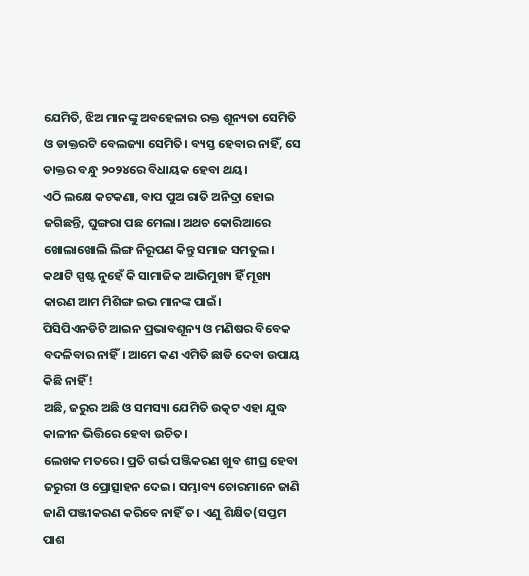ଯେମିତି, ଝିଅ ମାନଙ୍କୁ ଅବହେଳାର ରକ୍ତ ଶୂନ୍ୟତା ସେମିତି ଓ ଡାକ୍ତରଟି ବେଲଜ୍ୟା ସେମିତି। ବ୍ୟସ୍ତ ହେବାର ନାହିଁ, ସେ ଡାକ୍ତର ବନ୍ଧୁ ୨୦୨୪ରେ ବିଧାୟକ ହେବା ଥୟ।
ଏଠି ଲକ୍ଷେ କଟକଣା, ବାପ ପୁଅ ରାତି ଅନିଦ୍ରା ହୋଇ ଜଗିଛନ୍ତି, ଘୁଙ୍ଗରା ପଛ ମେଲା। ଅଥଚ କୋରିଆରେ ଖୋଲାଖୋଲି ଲିଙ୍ଗ ନିରୂପଣ କିନ୍ତୁ ସମାଜ ସମତୁଲ।
କଥାଟି ସ୍ପଷ୍ଟ ନୁହେଁ କି ସାମାଜିକ ଆଭିମୁଖ୍ୟ ହିଁ ମୂଖ୍ୟ କାରଣ ଆମ ମିଶିଙ୍ଗ ଇଭ ମାନଙ୍କ ପାଇଁ।
ପିସିପିଏନଡିଟି ଆଇନ ପ୍ରଭାବଶୂନ୍ୟ ଓ ମଣିଷର ବିବେକ ବଦଳିବାର ନାହିଁ। ଆମେ କଣ ଏମିତି ଛାଡି ଦେବା ଉପାୟ କିଛି ନାହିଁ!
ଅଛି, ଜରୁର ଅଛି ଓ ସମସ୍ୟା ଯେମିତି ଉତ୍କଟ ଏହା ଯୁଦ୍ଧ କାଳୀନ ଭିତ୍ତିରେ ହେବା ଉଚିତ।
ଲେଖକ ମତରେ। ପ୍ରତି ଗର୍ଭ ପଞ୍ଜିକରଣ ଖୁବ ଶୀଘ୍ର ହେବା ଜରୁରୀ ଓ ପ୍ରୋତ୍ସାହନ ଦେଇ। ସମ୍ଭାବ୍ୟ ଚୋରମାନେ ଜାଣି ଜାଣି ପଞ୍ଜୀକରଣ କରିବେ ନାହିଁ ତ। ଏଣୁ ଶିକ୍ଷିତ(ସପ୍ତମ ପାଶ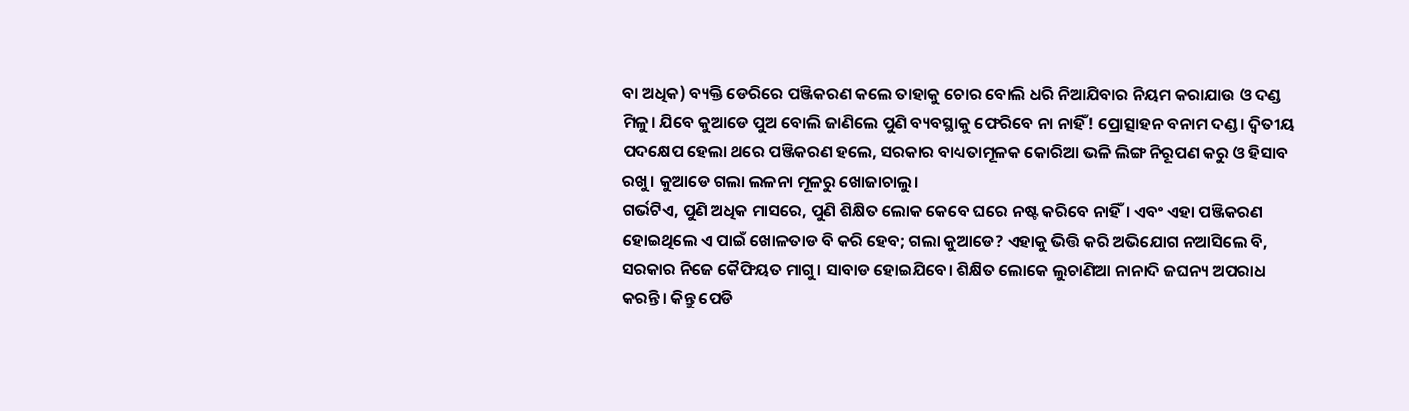ବା ଅଧିକ) ବ୍ୟକ୍ତି ଡେରିରେ ପଞ୍ଜିକରଣ କଲେ ତାହାକୁ ଚୋର ବୋଲି ଧରି ନିଆଯିବାର ନିୟମ କରାଯାଉ ଓ ଦଣ୍ଡ ମିଳୁ। ଯିବେ କୁଆଡେ ପୁଅ ବୋଲି ଜାଣିଲେ ପୁଣି ବ୍ୟବସ୍ଥାକୁ ଫେରିବେ ନା ନାହିଁ! ପ୍ରୋତ୍ସାହନ ବନାମ ଦଣ୍ଡ। ଦ୍ବିତୀୟ ପଦକ୍ଷେପ ହେଲା ଥରେ ପଞ୍ଜିକରଣ ହଲେ, ସରକାର ବାଧ୍ୟତାମୂଳକ କୋରିଆ ଭଳି ଲିଙ୍ଗ ନିରୂପଣ କରୁ ଓ ହିସାବ ରଖୁ। କୁଆଡେ ଗଲା ଲଳନା ମୂଳରୁ ଖୋଜାଚାଲୁ।
ଗର୍ଭଟିଏ, ପୁଣି ଅଧିକ ମାସରେ, ପୁଣି ଶିକ୍ଷିତ ଲୋକ କେବେ ଘରେ ନଷ୍ଟ କରିବେ ନାହିଁ। ଏବଂ ଏହା ପଞ୍ଜିକରଣ ହୋଇଥିଲେ ଏ ପାଇଁ ଖୋଳତାଡ ବି କରି ହେବ; ଗଲା କୁଆଡେ? ଏହାକୁ ଭିତ୍ତି କରି ଅଭିଯୋଗ ନଆସିଲେ ବି, ସରକାର ନିଜେ କୈଫିୟତ ମାଗୁ। ସାବାଡ ହୋଇଯିବେ। ଶିକ୍ଷିତ ଲୋକେ ଲୁଚାଣିଆ ନାନାଦି ଜଘନ୍ୟ ଅପରାଧ କରନ୍ତି। କିନ୍ତୁ ପେଡି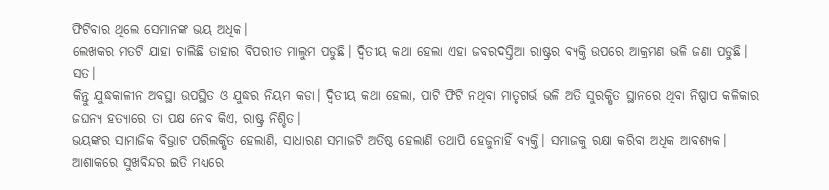ଫିଟିବାର ଥିଲେ ସେମାନଙ୍କ ଭୟ ଅଧିକ।
ଲେଖକର ମତଟି ଯାହା ଚାଲିଛି ତାହାର ବିପରୀତ ମାଲୁମ ପଡୁଛି। ଦ୍ୱିତୀୟ କଥା ହେଲା ଏହା ଜବରଦସ୍ତିଆ ରାଷ୍ଟ୍ରର ବ୍ୟକ୍ତି ଉପରେ ଆକ୍ରମଣ ଭଳି ଜଣା ପଡୁଛି।
ସତ।
କିନ୍ତୁ ଯୁଦ୍ଧକାଳୀନ ଅବସ୍ଥା ଉପସ୍ଥିତ ଓ ଯୁଦ୍ଧର ନିୟମ କଡା। ଦ୍ବିତୀୟ କଥା ହେଲା, ପାଟି ଫିଟି ନଥିବା ମାତୃଗର୍ଭ ଭଳି ଅତି ସୁରକ୍ଷିତ ସ୍ଥାନରେ ଥିବା ନିଷ୍ପାପ କଳିକାର ଜଘନ୍ୟ ହତ୍ୟାରେ ତା ପକ୍ଷ ନେବ କିଏ, ରାଷ୍ଟ୍ର ନିଶ୍ଚିତ।
ଭୟଙ୍କର ସାମାଜିକ ବିଭ୍ରାଟ ପରିଲକ୍ଷିତ ହେଲାଣି, ସାଧାରଣ ସମାଜଟି ଅତିଷ୍ଠ ହେଲାଣି ତଥାପି ହେଜୁନାହିଁ ବ୍ୟକ୍ତି। ସମାଜକୁ ରକ୍ଷା କରିବା ଅଧିକ ଆବଶ୍ୟକ।
ଆଶାକରେ ସୁଖବିନ୍ଦର ଇତି ମଧ୍ୟରେ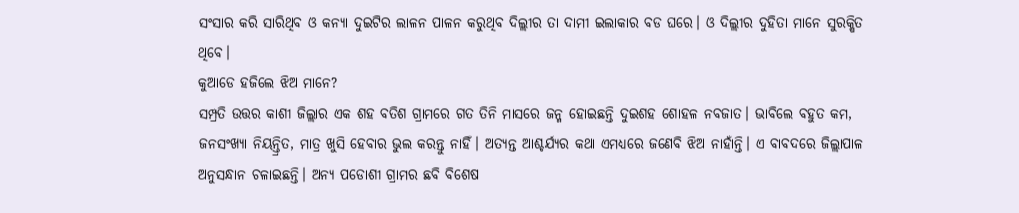ସଂସାର କରି ସାରିଥିବ ଓ କନ୍ୟା ଦୁଇଟିର ଲାଳନ ପାଳନ କରୁଥିବ ଦିଲ୍ଲୀର ତା ଦାମୀ ଇଲାକାର ବଡ ଘରେ। ଓ ଦିଲ୍ଲୀର ଦୁହିତା ମାନେ ସୁରକ୍ଷିତ ଥିବେ।
କୁଆଡେ ହଜିଲେ ଝିଅ ମାନେ?
ସମ୍ପ୍ରତି ଉତ୍ତର କାଶୀ ଜିଲ୍ଲାର ଏକ ଶହ ବତିଶ ଗ୍ରାମରେ ଗତ ତିନି ମାସରେ ଜନ୍ମ ହୋଇଛନ୍ତି ଦୁଇଶହ ଶୋହଳ ନବଜାତ। ଭାବିଲେ ବହୁତ କମ, ଜନସଂଖ୍ୟା ନିୟନ୍ତ୍ରିତ, ମାତ୍ର ଖୁସି ହେବାର ଭୁଲ କରନ୍ତୁ ନାହିଁ। ଅତ୍ୟନ୍ତ ଆଶ୍ଚର୍ଯ୍ୟର କଥା ଏମଧ୍ୟରେ ଜଣେବି ଝିଅ ନାହାଁନ୍ତି। ଏ ବାବଦରେ ଜିଲ୍ଲାପାଳ ଅନୁସନ୍ଧାନ ଚଳାଇଛନ୍ତି। ଅନ୍ୟ ପଡୋଶୀ ଗ୍ରାମର ଛବି ବିଶେଷ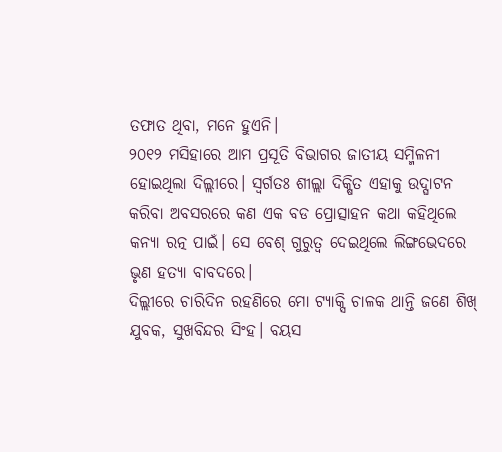ତଫାତ ଥିବା, ମନେ ହୁଏନି।
୨୦୧୨ ମସିହାରେ ଆମ ପ୍ରସୂତି ବିଭାଗର ଜାତୀୟ ସମ୍ମିଳନୀ ହୋଇଥିଲା ଦିଲ୍ଲୀରେ। ସ୍ବର୍ଗତଃ ଶୀଲ୍ଲା ଦିକ୍ଷିତ ଏହାକୁ ଉଦ୍ଘାଟନ କରିବା ଅବସରରେ କଣ ଏକ ବଡ ପ୍ରୋତ୍ସାହନ କଥା କହିଥିଲେ କନ୍ୟା ରତ୍ନ ପାଇଁ। ସେ ବେଶ୍ ଗୁରୁତ୍ୱ ଦେଇଥିଲେ ଲିଙ୍ଗଭେଦରେ ଭୃଣ ହତ୍ୟା ବାବଦରେ।
ଦିଲ୍ଲୀରେ ଚାରିଦିନ ରହଣିରେ ମୋ ଟ୍ୟାକ୍ସି ଚାଳକ ଥାନ୍ତି ଜଣେ ଶିଖ୍ ଯୁବକ, ସୁଖବିନ୍ଦର ସିଂହ। ବୟସ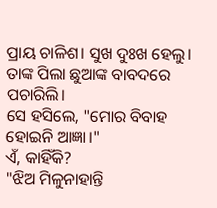ପ୍ରାୟ ଚାଳିଶ। ସୁଖ ଦୁଃଖ ହେଲୁ। ତାଙ୍କ ପିଲା ଛୁଆଙ୍କ ବାବଦରେ ପଚାରିଲି।
ସେ ହସିଲେ, "ମୋର ବିବାହ ହୋଇନି ଆଜ୍ଞା।"
ଏଁ, କାହିଁକି?
"ଝିଅ ମିଳୁନାହାନ୍ତି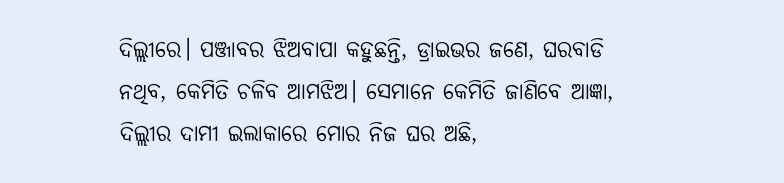ଦିଲ୍ଲୀରେ। ପଞ୍ଜାବର ଝିଅବାପା କହୁଛନ୍ତି, ଡ୍ରାଇଭର ଜଣେ, ଘରବାଡି ନଥିବ, କେମିତି ଚଳିବ ଆମଝିଅ। ସେମାନେ କେମିତି ଜାଣିବେ ଆଜ୍ଞା, ଦିଲ୍ଲୀର ଦାମୀ ଇଲାକାରେ ମୋର ନିଜ ଘର ଅଛି,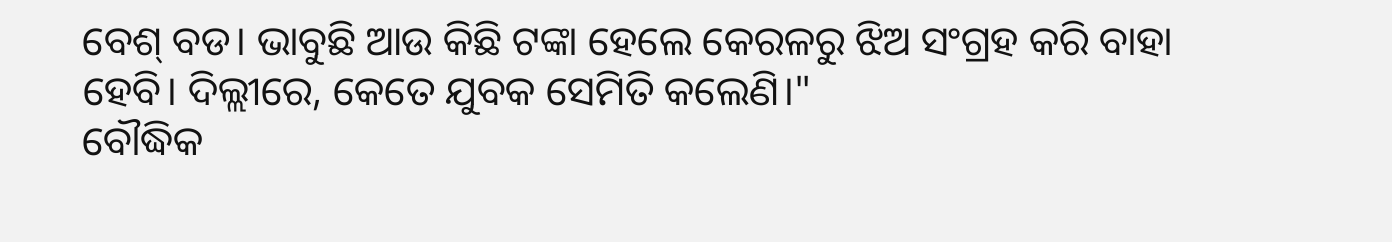ବେଶ୍ ବଡ। ଭାବୁଛି ଆଉ କିଛି ଟଙ୍କା ହେଲେ କେରଳରୁ ଝିଅ ସଂଗ୍ରହ କରି ବାହା ହେବି। ଦିଲ୍ଲୀରେ, କେତେ ଯୁବକ ସେମିତି କଲେଣି।"
ବୌଦ୍ଧିକ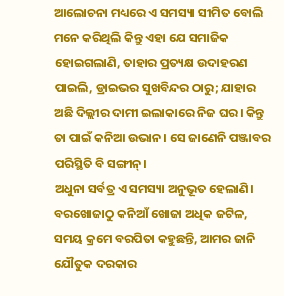ଆଲୋଚନା ମଧ୍ୟରେ ଏ ସମସ୍ୟା ସୀମିତ ବୋଲି ମନେ କରିଥିଲି କିନ୍ତୁ ଏହା ଯେ ସମାଜିକ ହୋଇଗଲାଣି, ତାହାର ପ୍ରତ୍ୟକ୍ଷ ଉଦାହରଣ ପାଇଲି, ଡ୍ରାଇଭର ସୁଖବିନ୍ଦର ଠାରୁ; ଯାହାର ଅଛି ଦିଲ୍ଲୀର ଦାମୀ ଇଲାକାରେ ନିଜ ଘର। କିନ୍ତୁ ତା ପାଇଁ କନିଆ ଉଭାନ। ସେ ଜାଣେନି ପଞ୍ଜାବର ପରିସ୍ଥିତି ବି ସଙ୍ଗୀନ୍।
ଅଧୁନା ସର୍ବତ୍ର ଏ ସମସ୍ୟା ଅନୁଭୂତ ହେଲାଣି। ବରଖୋଜାଠୁ କନିଆଁ ଖୋଜା ଅଧିକ ଜଟିଳ, ସମୟ କ୍ରମେ ବରପିତା କହୁଛନ୍ତି, ଆମର ଜାନି ଯୌତୁକ ଦରକାର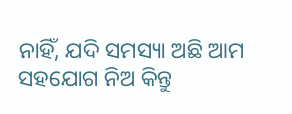ନାହିଁ, ଯଦି ସମସ୍ୟା ଅଛି ଆମ ସହଯୋଗ ନିଅ କିନ୍ତୁ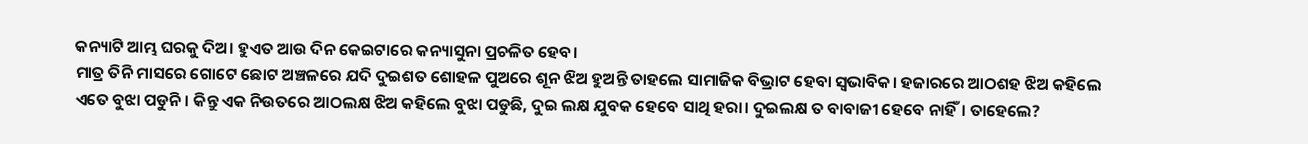କନ୍ୟାଟି ଆମ୍ଭ ଘରକୁ ଦିଅ। ହୁଏତ ଆଉ ଦିନ କେଇଟାରେ କନ୍ୟାସୁନା ପ୍ରଚଳିତ ହେବ।
ମାତ୍ର ତିନି ମାସରେ ଗୋଟେ ଛୋଟ ଅଞ୍ଚଳରେ ଯଦି ଦୁଇଶତ ଶୋହଳ ପୁଅରେ ଶୂନ ଝିଅ ହୁଅନ୍ତି ତାହଲେ ସାମାଜିକ ବିଭ୍ରାଟ ହେବା ସ୍ବଭାବିକ। ହଜାରରେ ଆଠଶହ ଝିଅ କହିଲେ ଏତେ ବୁଝା ପଡୁନି। କିନ୍ତୁ ଏକ ନିଉତରେ ଆଠଲକ୍ଷ ଝିଅ କହିଲେ ବୁଝା ପଡୁଛି, ଦୁଇ ଲକ୍ଷ ଯୁବକ ହେବେ ସାଥି ହରା। ଦୁଇଲକ୍ଷ ତ ବାବାଜୀ ହେବେ ନାହିଁ। ତାହେଲେ?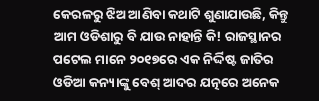କେରଳରୁ ଝିଅ ଆଣିବା କଥାଟି ଶୁଣାଯାଉଛି, କିନ୍ତୁ ଆମ ଓଡିଶାରୁ ବି ଯାଉ ନାହାନ୍ତି କି! ରାଜସ୍ଥାନର ପଟେଲ ମାନେ ୨୦୧୭ରେ ଏକ ନିର୍ଦ୍ଦିଷ୍ଟ ଜାତିର ଓଡିଆ କନ୍ୟାଙ୍କୁ ବେଶ୍ ଆଦର ଯତ୍ନରେ ଅନେକ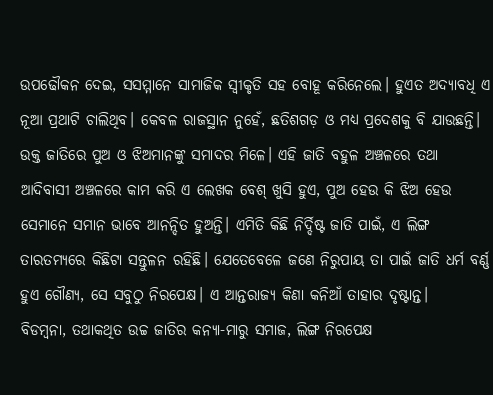ଉପଢୌକନ ଦେଇ, ସସମ୍ମାନେ ସାମାଜିକ ସ୍ବୀକୃତି ସହ ବୋହୂ କରିନେଲେ। ହୁଏତ ଅଦ୍ୟାବଧି ଏ ନୂଆ ପ୍ରଥାଟି ଚାଲିଥିବ। କେବଳ ରାଜସ୍ଥାନ ନୁହେଁ, ଛତିଶଗଡ଼ ଓ ମଧ୍ୟ ପ୍ରଦେଶକୁ ବି ଯାଉଛନ୍ତି। ଉକ୍ତ ଜାତିରେ ପୁଅ ଓ ଝିଅମାନଙ୍କୁ ସମାଦର ମିଳେ। ଏହି ଜାତି ବହୁଳ ଅଞ୍ଚଳରେ ତଥା ଆଦିବାସୀ ଅଞ୍ଚଳରେ କାମ କରି ଏ ଲେଖକ ବେଶ୍ ଖୁସି ହୁଏ, ପୁଅ ହେଉ କି ଝିଅ ହେଉ ସେମାନେ ସମାନ ଭାବେ ଆନନ୍ଦିତ ହୁଅନ୍ତି। ଏମିତି କିଛି ନିର୍ଦ୍ଦିଷ୍ଟ ଜାତି ପାଇଁ, ଏ ଲିଙ୍ଗ ତାରତମ୍ୟରେ କିଛିଟା ସନ୍ତୁଳନ ରହିଛି। ଯେତେବେଳେ ଜଣେ ନିରୁପାୟ ତା ପାଇଁ ଜାତି ଧର୍ମ ବର୍ଣ୍ଣ ହୁଏ ଗୌଣ୍ୟ, ସେ ସବୁଠୁ ନିରପେକ୍ଷ। ଏ ଆନ୍ତରାଜ୍ୟ କିଣା କନିଆଁ ତାହାର ଦୃଷ୍ଟାନ୍ତ।
ବିଡମ୍ବନା, ତଥାକଥିତ ଉଚ୍ଚ ଜାତିର କନ୍ୟା-ମାରୁ ସମାଜ, ଲିଙ୍ଗ ନିରପେକ୍ଷ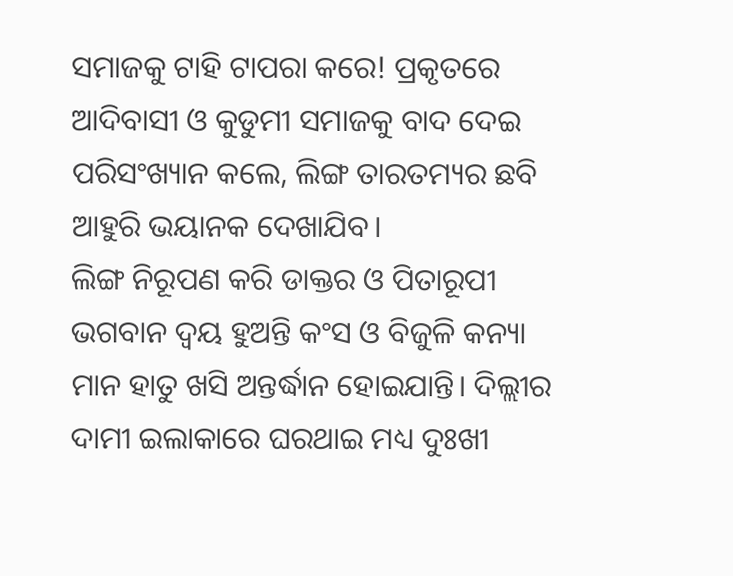ସମାଜକୁ ଟାହି ଟାପରା କରେ! ପ୍ରକୃତରେ ଆଦିବାସୀ ଓ କୁଡୁମୀ ସମାଜକୁ ବାଦ ଦେଇ ପରିସଂଖ୍ୟାନ କଲେ, ଲିଙ୍ଗ ତାରତମ୍ୟର ଛବି ଆହୁରି ଭୟାନକ ଦେଖାଯିବ।
ଲିଙ୍ଗ ନିରୂପଣ କରି ଡାକ୍ତର ଓ ପିତାରୂପୀ ଭଗବାନ ଦ୍ବୟ ହୁଅନ୍ତି କଂସ ଓ ବିଜୁଳି କନ୍ୟା ମାନ ହାତୁ ଖସି ଅନ୍ତର୍ଦ୍ଧାନ ହୋଇଯାନ୍ତି। ଦିଲ୍ଲୀର ଦାମୀ ଇଲାକାରେ ଘରଥାଇ ମଧ୍ୟ ଦୁଃଖୀ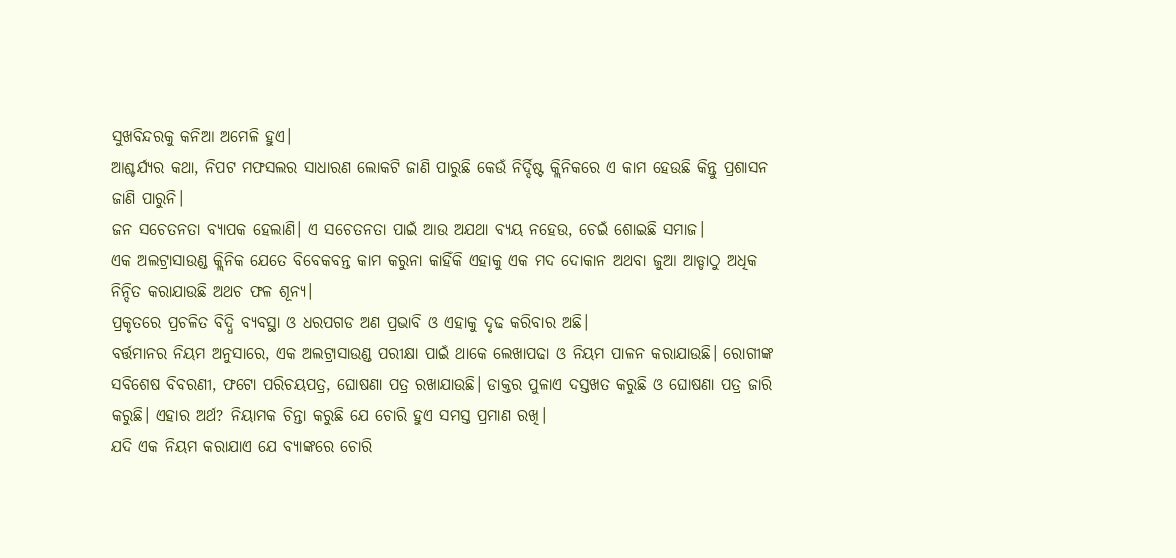ସୁଖବିନ୍ଦରକୁ କନିଆ ଅମେଳି ହୁଏ।
ଆଶ୍ଚର୍ଯ୍ୟର କଥା, ନିପଟ ମଫସଲର ସାଧାରଣ ଲୋକଟି ଜାଣି ପାରୁଛି କେଉଁ ନିର୍ଦ୍ଦିଷ୍ଟ କ୍ଲିନିକରେ ଏ କାମ ହେଉଛି କିନ୍ତୁ ପ୍ରଶାସନ ଜାଣି ପାରୁନି।
ଜନ ସଚେତନତା ବ୍ୟାପକ ହେଲାଣି। ଏ ସଚେତନତା ପାଇଁ ଆଉ ଅଯଥା ବ୍ୟୟ ନହେଉ, ଚେଇଁ ଶୋଇଛି ସମାଜ।
ଏକ ଅଲଟ୍ରାସାଉଣ୍ଡ କ୍ଲିନିକ ଯେତେ ବିବେକବନ୍ତ କାମ କରୁନା କାହିଁକି ଏହାକୁ ଏକ ମଦ ଦୋକାନ ଅଥବା ଜୁଆ ଆଡ୍ଡାଠୁ ଅଧିକ ନିନ୍ଦିତ କରାଯାଉଛି ଅଥଚ ଫଳ ଶୂନ୍ୟ।
ପ୍ରକୃତରେ ପ୍ରଚଳିତ ବିଦ୍ଧି ବ୍ୟବସ୍ଥା ଓ ଧରପଗଡ ଅଣ ପ୍ରଭାବି ଓ ଏହାକୁ ଦୃଢ କରିବାର ଅଛି।
ବର୍ତ୍ତମାନର ନିୟମ ଅନୁସାରେ, ଏକ ଅଲଟ୍ରାସାଉଣ୍ଡ ପରୀକ୍ଷା ପାଇଁ ଥାକେ ଲେଖାପଢା ଓ ନିୟମ ପାଳନ କରାଯାଉଛି। ରୋଗୀଙ୍କ ସବିଶେଷ ବିବରଣୀ, ଫଟୋ ପରିଚୟପତ୍ର, ଘୋଷଣା ପତ୍ର ରଖାଯାଉଛି। ଡାକ୍ତର ପୁଳାଏ ଦସ୍ତଖତ କରୁଛି ଓ ଘୋଷଣା ପତ୍ର ଜାରି କରୁଛି। ଏହାର ଅର୍ଥ? ନିୟାମକ ଚିନ୍ତା କରୁଛି ଯେ ଚୋରି ହୁଏ ସମସ୍ତ ପ୍ରମାଣ ରଖି।
ଯଦି ଏକ ନିୟମ କରାଯାଏ ଯେ ବ୍ୟାଙ୍କରେ ଚୋରି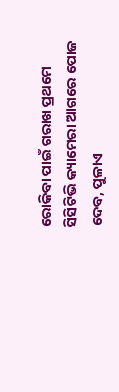ରୋକିବା ପାଇଁ ଗରାଖ ପ୍ରଥମେ ସିସିଟିଭି କ୍ୟାମେରା ଆଗରେ ପୋଜ ଦେବ, ପୁଳାଏ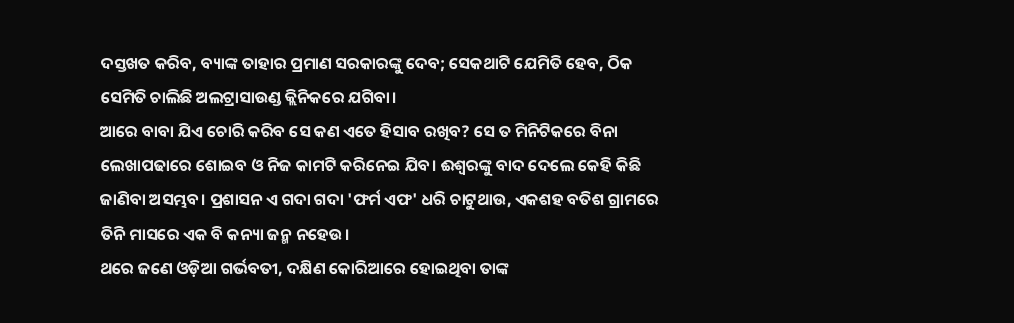ଦସ୍ତଖତ କରିବ, ବ୍ୟାଙ୍କ ତାହାର ପ୍ରମାଣ ସରକାରଙ୍କୁ ଦେବ; ସେକଥାଟି ଯେମିତି ହେବ, ଠିକ ସେମିତି ଚାଲିଛି ଅଲଟ୍ରାସାଉଣ୍ଡ କ୍ଲିନିକରେ ଯଗିବା।
ଆରେ ବାବା ଯିଏ ଚୋରି କରିବ ସେ କଣ ଏତେ ହିସାବ ରଖିବ? ସେ ତ ମିନିଟିକରେ ବିନା ଲେଖାପଢାରେ ଶୋଇବ ଓ ନିଜ କାମଟି କରିନେଇ ଯିବ। ଈଶ୍ୱରଙ୍କୁ ବାଦ ଦେଲେ କେହି କିଛି ଜାଣିବା ଅସମ୍ଭବ। ପ୍ରଶାସନ ଏ ଗଦା ଗଦା 'ଫର୍ମ ଏଫ' ଧରି ଚାଟୁଥାଉ, ଏକଶହ ବତିଶ ଗ୍ରାମରେ ତିନି ମାସରେ ଏକ ବି କନ୍ୟା ଜନ୍ମ ନହେଉ।
ଥରେ ଜଣେ ଓଡ଼ିଆ ଗର୍ଭବତୀ, ଦକ୍ଷିଣ କୋରିଆରେ ହୋଇଥିବା ତାଙ୍କ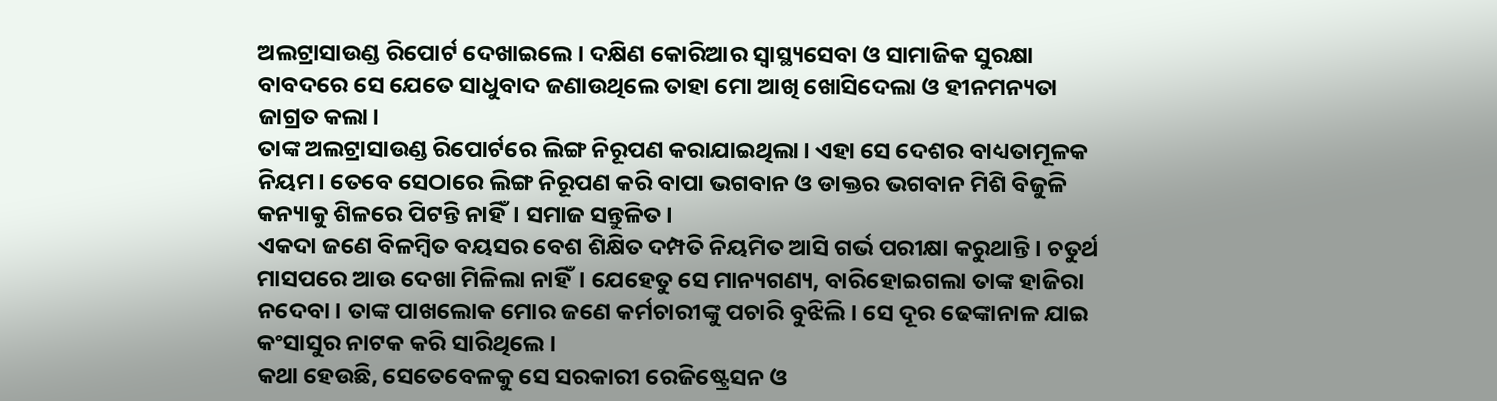ଅଲଟ୍ରାସାଉଣ୍ଡ ରିପୋର୍ଟ ଦେଖାଇଲେ। ଦକ୍ଷିଣ କୋରିଆର ସ୍ବାସ୍ଥ୍ୟସେବା ଓ ସାମାଜିକ ସୁରକ୍ଷା ବାବଦରେ ସେ ଯେତେ ସାଧୁବାଦ ଜଣାଉଥିଲେ ତାହା ମୋ ଆଖି ଖୋସିଦେଲା ଓ ହୀନମନ୍ୟତା ଜାଗ୍ରତ କଲା।
ତାଙ୍କ ଅଲଟ୍ରାସାଉଣ୍ଡ ରିପୋର୍ଟରେ ଲିଙ୍ଗ ନିରୂପଣ କରାଯାଇଥିଲା। ଏହା ସେ ଦେଶର ବାଧ୍ୟତାମୂଳକ ନିୟମ। ତେବେ ସେଠାରେ ଲିଙ୍ଗ ନିରୂପଣ କରି ବାପା ଭଗବାନ ଓ ଡାକ୍ତର ଭଗବାନ ମିଶି ବିଜୁଳି କନ୍ୟାକୁ ଶିଳରେ ପିଟନ୍ତି ନାହିଁ। ସମାଜ ସନ୍ତୁଳିତ।
ଏକଦା ଜଣେ ବିଳମ୍ବିତ ବୟସର ବେଶ ଶିକ୍ଷିତ ଦମ୍ପତି ନିୟମିତ ଆସି ଗର୍ଭ ପରୀକ୍ଷା କରୁଥାନ୍ତି। ଚତୁର୍ଥ ମାସପରେ ଆଉ ଦେଖା ମିଳିଲା ନାହିଁ। ଯେହେତୁ ସେ ମାନ୍ୟଗଣ୍ୟ, ବାରିହୋଇଗଲା ତାଙ୍କ ହାଜିରା ନଦେବା। ତାଙ୍କ ପାଖଲୋକ ମୋର ଜଣେ କର୍ମଚାରୀଙ୍କୁ ପଚାରି ବୁଝିଲି। ସେ ଦୂର ଢେଙ୍କାନାଳ ଯାଇ କଂସାସୁର ନାଟକ କରି ସାରିଥିଲେ।
କଥା ହେଉଛି, ସେତେବେଳକୁ ସେ ସରକାରୀ ରେଜିଷ୍ଟ୍ରେସନ ଓ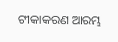ଟୀକାକରଣ ଆରମ୍ଭ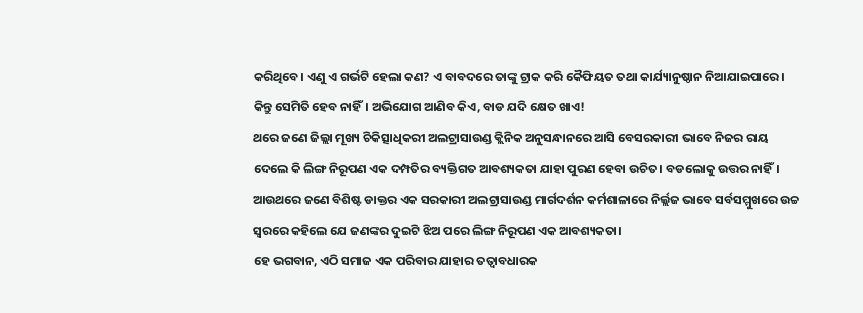କରିଥିବେ। ଏଣୁ ଏ ଗର୍ଭଟି ହେଲା କଣ? ଏ ବାବଦରେ ତାଙ୍କୁ ଟ୍ରାକ କରି କୈଫିୟତ ତଥା କାର୍ଯ୍ୟାନୁଷ୍ଠାନ ନିଆଯାଇପାରେ। କିନ୍ତୁ ସେମିତି ହେବ ନାହିଁ। ଅଭିଯୋଗ ଆଣିବ କିଏ, ବାଡ ଯଦି କ୍ଷେତ ଖାଏ!
ଥରେ ଜଣେ ଜିଲ୍ଲା ମୂଖ୍ୟ ଚିକିତ୍ସାଧିକରୀ ଅଲଟ୍ରାସାଉଣ୍ଡ କ୍ଲିନିକ ଅନୁସନ୍ଧାନରେ ଆସି ବେସରକାରୀ ଭାବେ ନିଜର ରାୟ ଦେଲେ କି ଲିଙ୍ଗ ନିରୂପଣ ଏକ ଦମ୍ପତିର ବ୍ୟକ୍ତିଗତ ଆବଶ୍ୟକତା ଯାହା ପୁରଣ ହେବା ଉଚିତ। ବଡଲୋକୁ ଉତ୍ତର ନାହିଁ।
ଆଉଥରେ ଜଣେ ବିଶିଷ୍ଟ ଡାକ୍ତର ଏକ ସରକାରୀ ଅଲଟ୍ରାସାଉଣ୍ଡ ମାର୍ଗଦର୍ଶନ କର୍ମଶାଳାରେ ନିର୍ଲ୍ଲଜ ଭାବେ ସର୍ବସମ୍ମୁଖରେ ଉଚ୍ଚ ସ୍ବରରେ କହିଲେ ଯେ ଜଣଙ୍କର ଦୁଇଟି ଝିଅ ପରେ ଲିଙ୍ଗ ନିରୂପଣ ଏକ ଆବଶ୍ୟକତା।
ହେ ଭଗବାନ, ଏଠି ସମାଜ ଏକ ପରିବାର ଯାହାର ତତ୍ବାବଧାରକ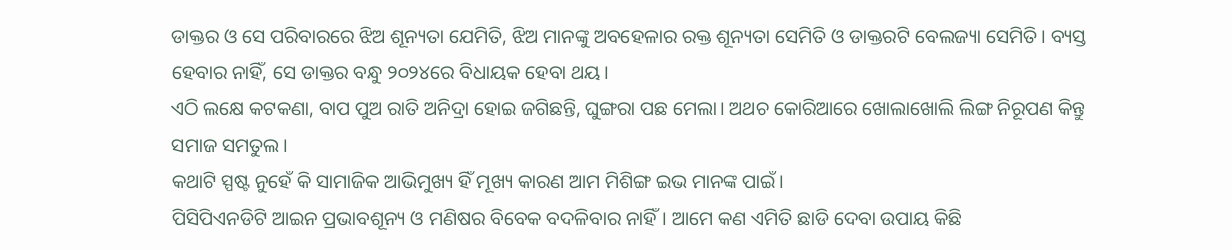ଡାକ୍ତର ଓ ସେ ପରିବାରରେ ଝିଅ ଶୂନ୍ୟତା ଯେମିତି, ଝିଅ ମାନଙ୍କୁ ଅବହେଳାର ରକ୍ତ ଶୂନ୍ୟତା ସେମିତି ଓ ଡାକ୍ତରଟି ବେଲଜ୍ୟା ସେମିତି। ବ୍ୟସ୍ତ ହେବାର ନାହିଁ, ସେ ଡାକ୍ତର ବନ୍ଧୁ ୨୦୨୪ରେ ବିଧାୟକ ହେବା ଥୟ।
ଏଠି ଲକ୍ଷେ କଟକଣା, ବାପ ପୁଅ ରାତି ଅନିଦ୍ରା ହୋଇ ଜଗିଛନ୍ତି, ଘୁଙ୍ଗରା ପଛ ମେଲା। ଅଥଚ କୋରିଆରେ ଖୋଲାଖୋଲି ଲିଙ୍ଗ ନିରୂପଣ କିନ୍ତୁ ସମାଜ ସମତୁଲ।
କଥାଟି ସ୍ପଷ୍ଟ ନୁହେଁ କି ସାମାଜିକ ଆଭିମୁଖ୍ୟ ହିଁ ମୂଖ୍ୟ କାରଣ ଆମ ମିଶିଙ୍ଗ ଇଭ ମାନଙ୍କ ପାଇଁ।
ପିସିପିଏନଡିଟି ଆଇନ ପ୍ରଭାବଶୂନ୍ୟ ଓ ମଣିଷର ବିବେକ ବଦଳିବାର ନାହିଁ। ଆମେ କଣ ଏମିତି ଛାଡି ଦେବା ଉପାୟ କିଛି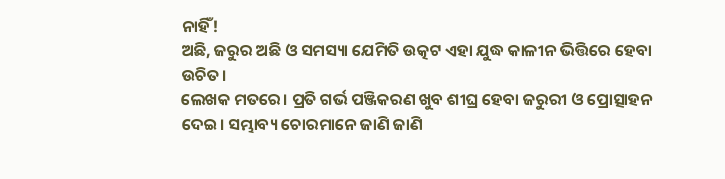ନାହିଁ!
ଅଛି, ଜରୁର ଅଛି ଓ ସମସ୍ୟା ଯେମିତି ଉତ୍କଟ ଏହା ଯୁଦ୍ଧ କାଳୀନ ଭିତ୍ତିରେ ହେବା ଉଚିତ।
ଲେଖକ ମତରେ। ପ୍ରତି ଗର୍ଭ ପଞ୍ଜିକରଣ ଖୁବ ଶୀଘ୍ର ହେବା ଜରୁରୀ ଓ ପ୍ରୋତ୍ସାହନ ଦେଇ। ସମ୍ଭାବ୍ୟ ଚୋରମାନେ ଜାଣି ଜାଣି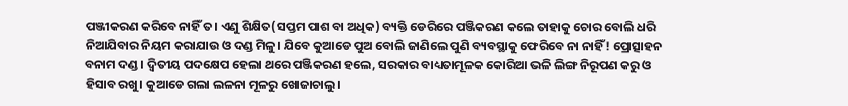ପଞ୍ଜୀକରଣ କରିବେ ନାହିଁ ତ। ଏଣୁ ଶିକ୍ଷିତ(ସପ୍ତମ ପାଶ ବା ଅଧିକ) ବ୍ୟକ୍ତି ଡେରିରେ ପଞ୍ଜିକରଣ କଲେ ତାହାକୁ ଚୋର ବୋଲି ଧରି ନିଆଯିବାର ନିୟମ କରାଯାଉ ଓ ଦଣ୍ଡ ମିଳୁ। ଯିବେ କୁଆଡେ ପୁଅ ବୋଲି ଜାଣିଲେ ପୁଣି ବ୍ୟବସ୍ଥାକୁ ଫେରିବେ ନା ନାହିଁ! ପ୍ରୋତ୍ସାହନ ବନାମ ଦଣ୍ଡ। ଦ୍ବିତୀୟ ପଦକ୍ଷେପ ହେଲା ଥରେ ପଞ୍ଜିକରଣ ହଲେ, ସରକାର ବାଧ୍ୟତାମୂଳକ କୋରିଆ ଭଳି ଲିଙ୍ଗ ନିରୂପଣ କରୁ ଓ ହିସାବ ରଖୁ। କୁଆଡେ ଗଲା ଲଳନା ମୂଳରୁ ଖୋଜାଚାଲୁ।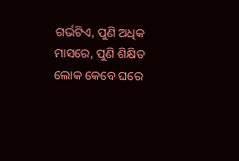ଗର୍ଭଟିଏ, ପୁଣି ଅଧିକ ମାସରେ, ପୁଣି ଶିକ୍ଷିତ ଲୋକ କେବେ ଘରେ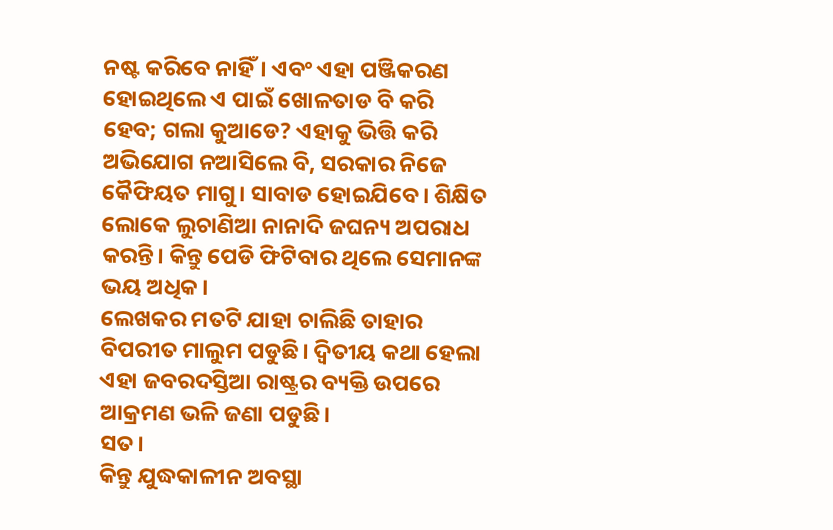ନଷ୍ଟ କରିବେ ନାହିଁ। ଏବଂ ଏହା ପଞ୍ଜିକରଣ ହୋଇଥିଲେ ଏ ପାଇଁ ଖୋଳତାଡ ବି କରି ହେବ; ଗଲା କୁଆଡେ? ଏହାକୁ ଭିତ୍ତି କରି ଅଭିଯୋଗ ନଆସିଲେ ବି, ସରକାର ନିଜେ କୈଫିୟତ ମାଗୁ। ସାବାଡ ହୋଇଯିବେ। ଶିକ୍ଷିତ ଲୋକେ ଲୁଚାଣିଆ ନାନାଦି ଜଘନ୍ୟ ଅପରାଧ କରନ୍ତି। କିନ୍ତୁ ପେଡି ଫିଟିବାର ଥିଲେ ସେମାନଙ୍କ ଭୟ ଅଧିକ।
ଲେଖକର ମତଟି ଯାହା ଚାଲିଛି ତାହାର ବିପରୀତ ମାଲୁମ ପଡୁଛି। ଦ୍ୱିତୀୟ କଥା ହେଲା ଏହା ଜବରଦସ୍ତିଆ ରାଷ୍ଟ୍ରର ବ୍ୟକ୍ତି ଉପରେ ଆକ୍ରମଣ ଭଳି ଜଣା ପଡୁଛି।
ସତ।
କିନ୍ତୁ ଯୁଦ୍ଧକାଳୀନ ଅବସ୍ଥା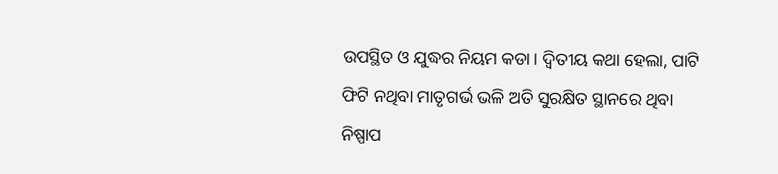ଉପସ୍ଥିତ ଓ ଯୁଦ୍ଧର ନିୟମ କଡା। ଦ୍ବିତୀୟ କଥା ହେଲା, ପାଟି ଫିଟି ନଥିବା ମାତୃଗର୍ଭ ଭଳି ଅତି ସୁରକ୍ଷିତ ସ୍ଥାନରେ ଥିବା ନିଷ୍ପାପ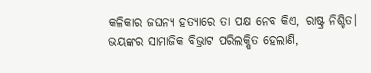କଳିକାର ଜଘନ୍ୟ ହତ୍ୟାରେ ତା ପକ୍ଷ ନେବ କିଏ, ରାଷ୍ଟ୍ର ନିଶ୍ଚିତ।
ଭୟଙ୍କର ସାମାଜିକ ବିଭ୍ରାଟ ପରିଲକ୍ଷିତ ହେଲାଣି,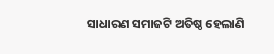ସାଧାରଣ ସମାଜଟି ଅତିଷ୍ଠ ହେଲାଣି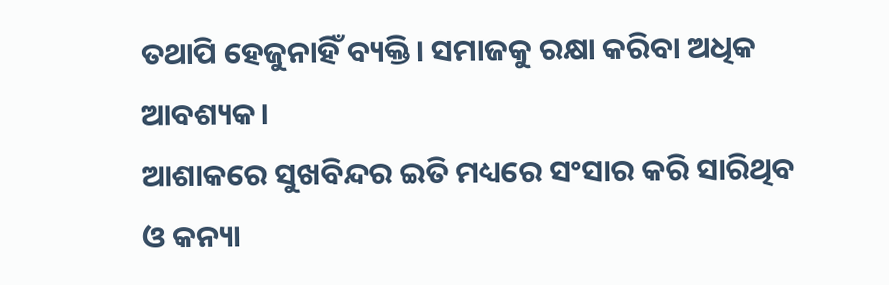ତଥାପି ହେଜୁନାହିଁ ବ୍ୟକ୍ତି। ସମାଜକୁ ରକ୍ଷା କରିବା ଅଧିକ ଆବଶ୍ୟକ।
ଆଶାକରେ ସୁଖବିନ୍ଦର ଇତି ମଧ୍ୟରେ ସଂସାର କରି ସାରିଥିବ ଓ କନ୍ୟା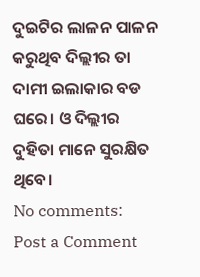ଦୁଇଟିର ଲାଳନ ପାଳନ କରୁଥିବ ଦିଲ୍ଲୀର ତା ଦାମୀ ଇଲାକାର ବଡ ଘରେ। ଓ ଦିଲ୍ଲୀର ଦୁହିତା ମାନେ ସୁରକ୍ଷିତ ଥିବେ।
No comments:
Post a Comment